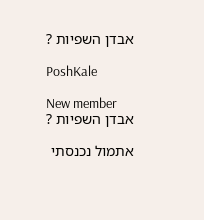אבדן השפיות ?

PoshKale

New member
אבדן השפיות ?

אתמול נכנסתי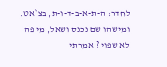לחדר: ה-ת-א-ב-ד-ו-ת, בצ`אט. ומישהו שם נכנס ושאל, מי פה לא שפוי ? אמרתי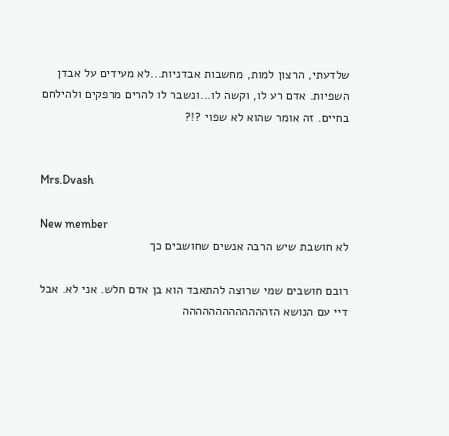שלדעתי, הרצון למות, מחשבות אבדניות...לא מעידים על אבדן השפיות. אדם רע לו, וקשה לו...ונשבר לו להרים מרפקים ולהילחם בחיים. זה אומר שהוא לא שפוי ?!?


Mrs.Dvash

New member
לא חושבת שיש הרבה אנשים שחושבים כך

רובם חושבים שמי שרוצה להתאבד הוא בן אדם חלש. אני לא. אבל דיי עם הנושא הזההההההההההההה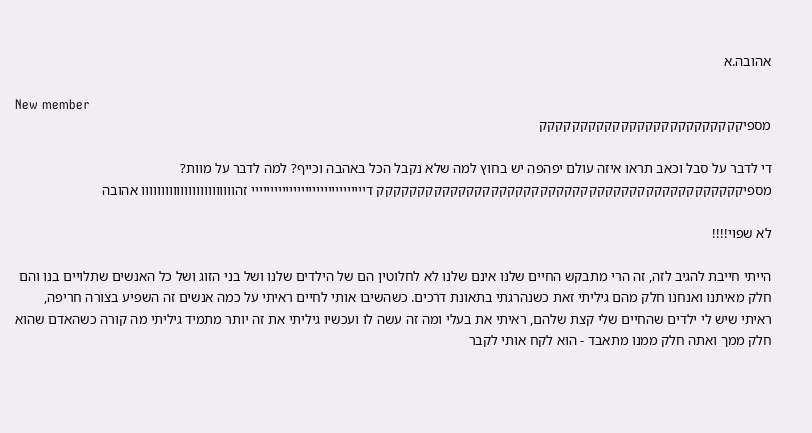אהובה.א

New member
מספיקקקקקקקקקקקקקקקקקקקקקקקקק

די לדבר על סבל וכאב תראו איזה עולם יפהפה יש בחוץ למה שלא נקבל הכל באהבה וכייף? למה לדבר על מוות? מספיקקקקקקקקקקקקקקקקקקקקקקקקקקקקקקקקקקקקקקקקקקקקק דיייייייייייייייייייייייייייייי זהוווווווווווווווווווווווו אהובה

לא שפוי!!!!

הייתי חייבת להגיב לזה, זה הרי מתבקש החיים שלנו אינם שלנו לא לחלוטין הם של הילדים שלנו ושל בני הזוג ושל כל האנשים שתלויים בנו והם חלק מאיתנו ואנחנו חלק מהם גיליתי זאת כשנהרגתי בתאונת דרכים. כשהשיבו אותי לחיים ראיתי על כמה אנשים זה השפיע בצורה חריפה, ראיתי שיש לי ילדים שהחיים שלי קצת שלהם, ראיתי את בעלי ומה זה עשה לו ועכשיו גיליתי את זה יותר מתמיד גיליתי מה קורה כשהאדם שהוא חלק ממך ואתה חלק ממנו מתאבד - הוא לקח אותי לקבר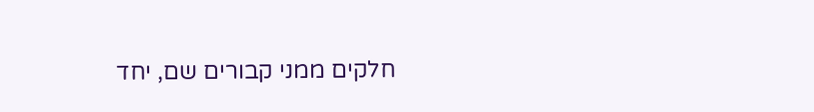חלקים ממני קבורים שם, יחד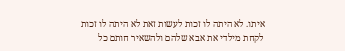איתו. לא היתה לו זכות לעשות זאת לא היתה לו זכות לקחת מילדי את אבא שלהם ולהשאיר חותם כל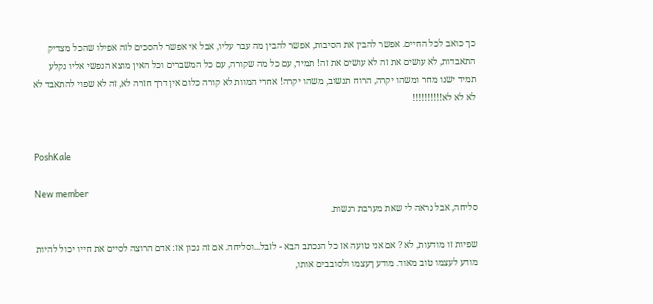כך כואב לכל החיים. אפשר להבין את הסיבות, אפשר להבין מה עבר עליו, אבל אי אפשר להסכים לזה אפילו שהכל מצדיק התאבדות, לא עושים את זה לא עושים את זה! תמיד, עם כל מה שקורה, עם כל המשברים וכל האין מוצא הנפשי אליו נקלע תמיד ישנו מחר ומשהו יקרה, הרוח תנשוב, משהו יקרה! אחרי המוות לא קורה כלום אין דרך חזרה לא, זה לא שפוי להתאבד לא לא לא לא!!!!!!!!!!


PoshKale

New member
סליחה, אבל נראה לי שאת מערבת רגשות.

שפיות זו מודעות, לא ? אם אני טועה אז כל הנכתב הבא - לזבל...וסליחה. אם זה נכון אז: אדם הרוצה לסיים את חייו יכול להיות מודע לעצמו טוב מאוד. מודע ךעצמו ולסובבים אותו,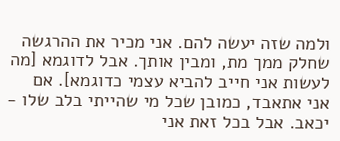ולמה שזה יעשה להם. אני מכיר את ההרגשה שחלק ממך מת, ומבין אותך. אבל לדוגמא [מה לעשות אני חייב להביא עצמי כדוגמא]. אם אני אתאבד, כמובן שכל מי שהייתי בלב שלו - יכאב. אבל בכל זאת אני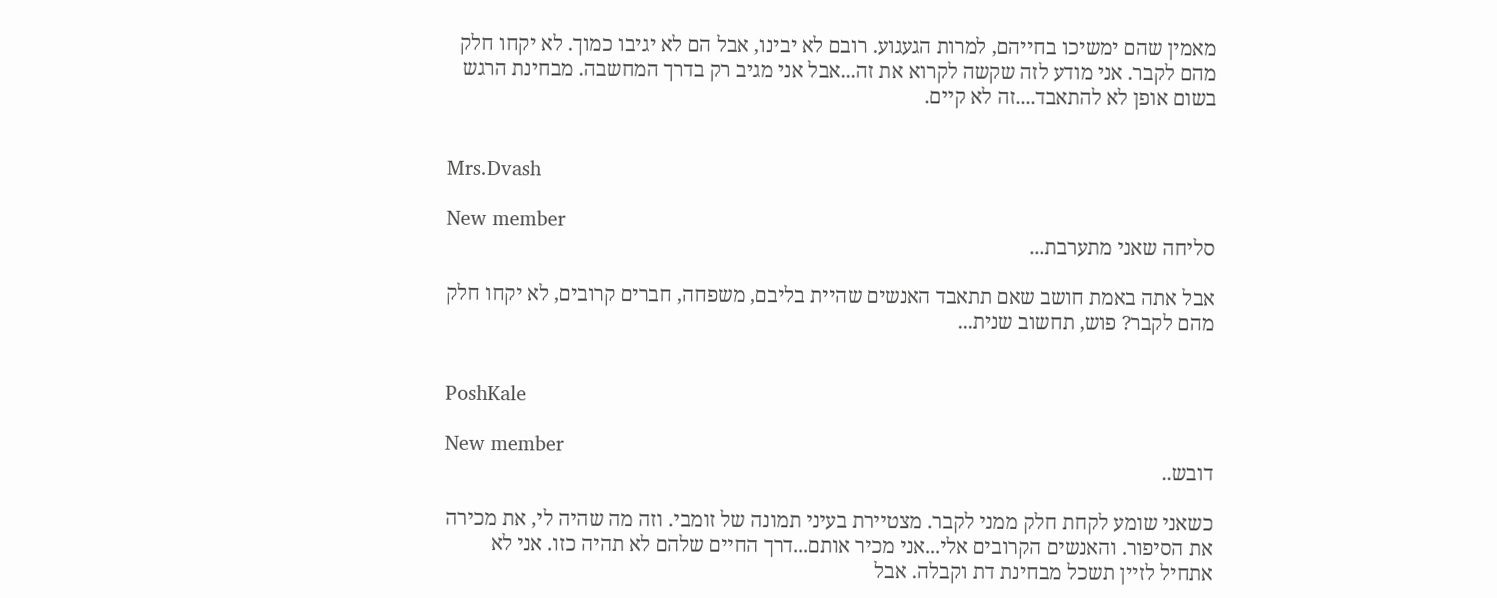מאמין שהם ימשיכו בחייהם, למרות הגעגוע. רובם לא יבינו, אבל הם לא יגיבו כמוך. לא יקחו חלק מהם לקבר. אני מודע לזה שקשה לקרוא את זה...אבל אני מגיב רק בדרך המחשבה. מבחינת הרגש בשום אופן לא להתאבד....זה לא קיים.


Mrs.Dvash

New member
סליחה שאני מתערבת...

אבל אתה באמת חושב שאם תתאבד האנשים שהיית בליבם, משפחה, חברים קרובים, לא יקחו חלק מהם לקבר? פוש, תחשוב שנית...


PoshKale

New member
דובש..

כשאני שומע לקחת חלק ממני לקבר. מצטיירת בעיני תמונה של זומבי. וזה מה שהיה לי, את מכירה את הסיפור. והאנשים הקרובים אלי...אני מכיר אותם...דרך החיים שלהם לא תהיה כזו. אני לא אתחיל לזיין תשכל מבחינת דת וקבלה. אבל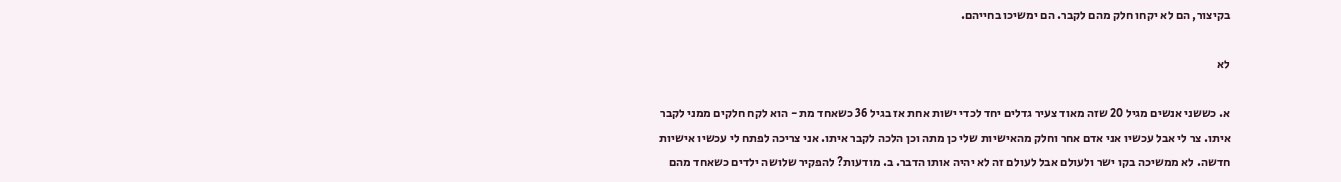בקיצור, הם לא יקחו חלק מהם לקבר. הם ימשיכו בחייהם.

לא

א. כששני אנשים מגיל 20 שזה מאוד צעיר גדלים יחד לכדי ישות אחת אז בגיל 36 כשאחד מת - הוא לקח חלקים ממני לקבר איתו. צר לי אבל עכשיו אני אדם אחר וחלק מהאישיות שלי כן מתה וכן הלכה לקבר איתו. אני צריכה לפתח לי עכשיו אישיות חדשה. לא ממשיכה בקו ישר ולעולם אבל לעולם זה לא יהיה אותו הדבר. ב. מודעות? להפקיר שלושה ילדים כשאחד מהם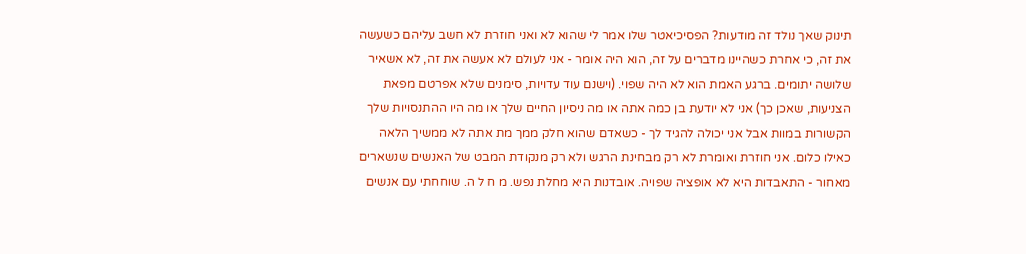תינוק שאך נולד זה מודעות? הפסיכיאטר שלו אמר לי שהוא לא ואני חוזרת לא חשב עליהם כשעשה את זה, כי אחרת כשהיינו מדברים על זה, הוא היה אומר - אני לעולם לא אעשה את זה, לא אשאיר שלושה יתומים. ברגע האמת הוא לא היה שפוי. (וישנם עוד עדויות, סימנים שלא אפרטם מפאת הצניעות, שאכן כך) אני לא יודעת בן כמה אתה או מה ניסיון החיים שלך או מה היו ההתנסויות שלך הקשורות במוות אבל אני יכולה להגיד לך - כשאדם שהוא חלק ממך מת אתה לא ממשיך הלאה כאילו כלום. אני חוזרת ואומרת לא רק מבחינת הרגש ולא רק מנקודת המבט של האנשים שנשארים מאחור - התאבדות היא לא אופציה שפויה. אובדנות היא מחלת נפש. מ ח ל ה. שוחחתי עם אנשים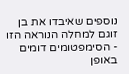נוספים שאיבדו את בן זוגם למחלה הנוראה הזו - הסימפטומים דומים באופן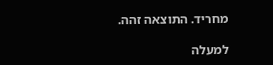מחריד. התוצאה זהה.

למעלה